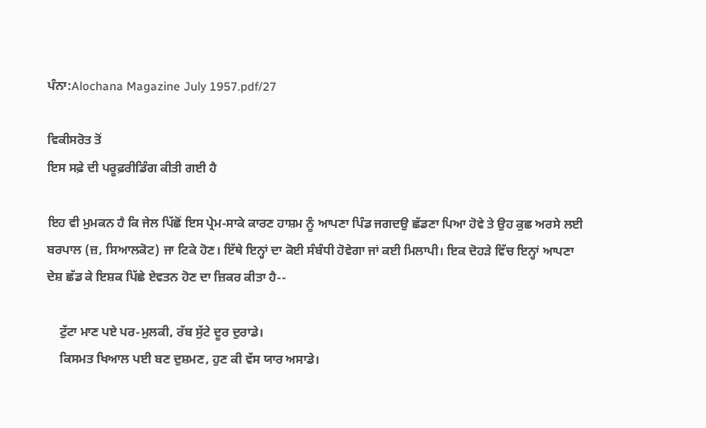ਪੰਨਾ:Alochana Magazine July 1957.pdf/27

ਵਿਕੀਸਰੋਤ ਤੋਂ
ਇਸ ਸਫ਼ੇ ਦੀ ਪਰੂਫ਼ਰੀਡਿੰਗ ਕੀਤੀ ਗਈ ਹੈ

ਇਹ ਵੀ ਮੁਮਕਨ ਹੈ ਕਿ ਜੇਲ ਪਿੱਛੋਂ ਇਸ ਪ੍ਰੇਮ-ਸਾਕੇ ਕਾਰਣ ਹਾਸ਼ਮ ਨੂੰ ਆਪਣਾ ਪਿੰਡ ਜਗਦਉ ਛੱਡਣਾ ਪਿਆ ਹੋਵੇ ਤੇ ਉਹ ਕੁਛ ਅਰਸੇ ਲਈ ਬਰਪਾਲ (ਜ਼, ਸਿਆਲਕੋਟ) ਜਾ ਟਿਕੇ ਹੋਣ। ਇੱਥੇ ਇਨ੍ਹਾਂ ਦਾ ਕੋਈ ਸੰਬੰਧੀ ਹੋਵੇਗਾ ਜਾਂ ਕਈ ਮਿਲਾਪੀ। ਇਕ ਦੋਹੜੇ ਵਿੱਚ ਇਨ੍ਹਾਂ ਆਪਣਾ ਦੇਸ਼ ਛੱਡ ਕੇ ਇਸ਼ਕ ਪਿੱਛੇ ਏਵਤਨ ਹੋਣ ਦਾ ਜ਼ਿਕਰ ਕੀਤਾ ਹੈ--

    ਟੁੱਟਾ ਮਾਣ ਪਏ ਪਰ-ਮੁਲਕੀ, ਰੱਬ ਸੁੱਟੇ ਦੂਰ ਦੁਰਾਡੇ।
    ਕਿਸਮਤ ਖਿਆਲ ਪਈ ਬਣ ਦੁਸ਼ਮਣ, ਹੁਣ ਕੀ ਵੱਸ ਯਾਰ ਅਸਾਡੇ।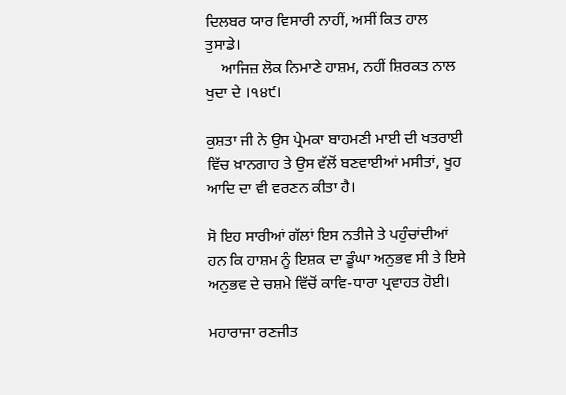ਦਿਲਬਰ ਯਾਰ ਵਿਸਾਰੀ ਨਾਹੀਂ, ਅਸੀਂ ਕਿਤ ਹਾਲ ਤੁਸਾਡੇ।
    ਆਜਿਜ਼ ਲੋਕ ਨਿਮਾਣੇ ਹਾਸ਼ਮ, ਨਹੀਂ ਸ਼ਿਰਕਤ ਨਾਲ ਖੁਦਾ ਦੇ ।੧੪੯।

ਕੁਸ਼ਤਾ ਜੀ ਨੇ ਉਸ ਪ੍ਰੇਮਕਾ ਬਾਹਮਣੀ ਮਾਈ ਦੀ ਖਤਰਾਈ ਵਿੱਚ ਖ਼ਾਨਗਾਹ ਤੇ ਉਸ ਵੱਲੋਂ ਬਣਵਾਈਆਂ ਮਸੀਤਾਂ, ਖੂਹ ਆਦਿ ਦਾ ਵੀ ਵਰਣਨ ਕੀਤਾ ਹੈ।

ਸੋ ਇਹ ਸਾਰੀਆਂ ਗੱਲਾਂ ਇਸ ਨਤੀਜੇ ਤੇ ਪਹੁੰਚਾਂਦੀਆਂ ਹਨ ਕਿ ਹਾਸ਼ਮ ਨੂੰ ਇਸ਼ਕ ਦਾ ਡੂੰਘਾ ਅਨੁਭਵ ਸੀ ਤੇ ਇਸੇ ਅਨੁਭਵ ਦੇ ਚਸ਼ਮੇ ਵਿੱਚੋਂ ਕਾਵਿ-ਧਾਰਾ ਪ੍ਰਵਾਹਤ ਹੋਈ।

ਮਹਾਰਾਜਾ ਰਣਜੀਤ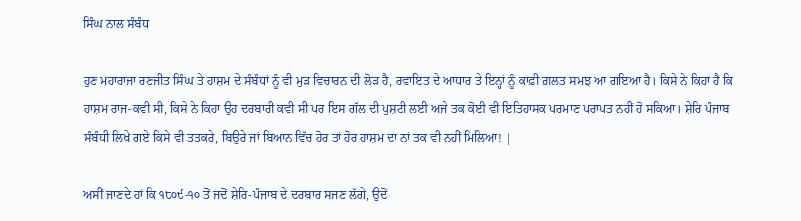ਸਿੰਘ ਨਾਲ ਸੰਬੰਧ

ਹੁਣ ਮਹਾਰਾਜਾ ਰਣਜੀਤ ਸਿੰਘ ਤੇ ਹਾਸ਼ਮ ਦੇ ਸੰਬੰਧਾਂ ਨੂੰ ਵੀ ਮੁੜ ਵਿਚਾਰਨ ਦੀ ਲੋੜ ਹੈ, ਰਵਾਇਤ ਦੇ ਆਧਾਰ ਤੇ ਇਨ੍ਹਾਂ ਨੂੰ ਕਾਫ਼ੀ ਗ਼ਲਤ ਸਮਝ ਆ ਗਇਆ ਹੈ। ਕਿਸੇ ਨੇ ਕਿਹਾ ਹੈ ਕਿ ਹਾਸ਼ਮ ਰਾਜ-ਕਵੀ ਸੀ, ਕਿਸੇ ਨੇ ਕਿਹਾ ਉਹ ਦਰਬਾਰੀ ਕਵੀ ਸੀ ਪਰ ਇਸ ਗੱਲ ਦੀ ਪੁਸ਼ਟੀ ਲਈ ਅਜੇ ਤਕ ਕੋਈ ਵੀ ਇਤਿਹਾਸਕ ਪਰਮਾਣ ਪਰਾਪਤ ਨਹੀਂ ਹੋ ਸਕਿਆ। ਸ਼ੇਰਿ ਪੰਜਾਬ ਸੰਬੰਧੀ ਲਿਖੇ ਗਏ ਕਿਸੇ ਵੀ ਤਤਕਰੇ, ਬਿਉਰੇ ਜਾਂ ਬਿਆਨ ਵਿੱਚ ਹੋਰ ਤਾਂ ਹੋਰ ਹਾਸ਼ਮ ਦਾ ਨਾਂ ਤਕ ਵੀ ਨਹੀਂ ਮਿਲਿਆ! |

ਅਸੀਂ ਜਾਣਦੇ ਹਾਂ ਕਿ ੧੮੦੯-੧੦ ਤੋਂ ਜਦੋਂ ਸ਼ੇਰਿ-ਪੰਜਾਬ ਦੇ ਦਰਬਾਰ ਸਜਣ ਲੱਗੇ, ਉਦੋਂ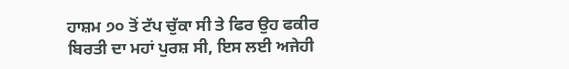ਹਾਸ਼ਮ ੭੦ ਤੋਂ ਟੱਪ ਚੁੱਕਾ ਸੀ ਤੇ ਫਿਰ ਉਹ ਫਕੀਰ ਬਿਰਤੀ ਦਾ ਮਹਾਂ ਪੁਰਸ਼ ਸੀ, ਇਸ ਲਈ ਅਜੇਹੀ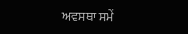ਅਵਸਥਾ ਸਮੇਂ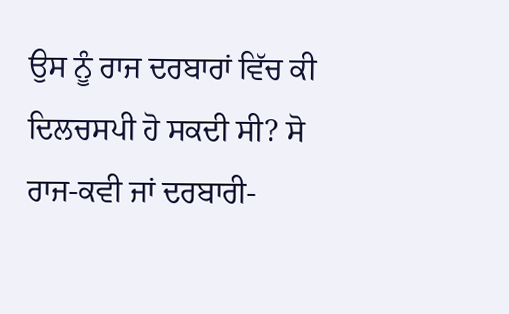ਉਸ ਨੂੰ ਰਾਜ ਦਰਬਾਰਾਂ ਵਿੱਚ ਕੀ ਦਿਲਚਸਪੀ ਹੋ ਸਕਦੀ ਸੀ? ਸੋ ਰਾਜ-ਕਵੀ ਜਾਂ ਦਰਬਾਰੀ-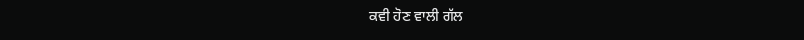ਕਵੀ ਹੋਣ ਵਾਲੀ ਗੱਲ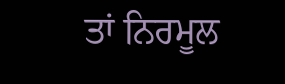ਤਾਂ ਨਿਰਮੂਲ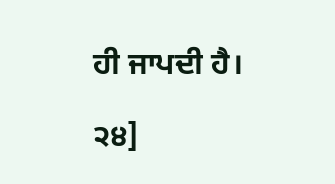ਹੀ ਜਾਪਦੀ ਹੈ।

੨੪]